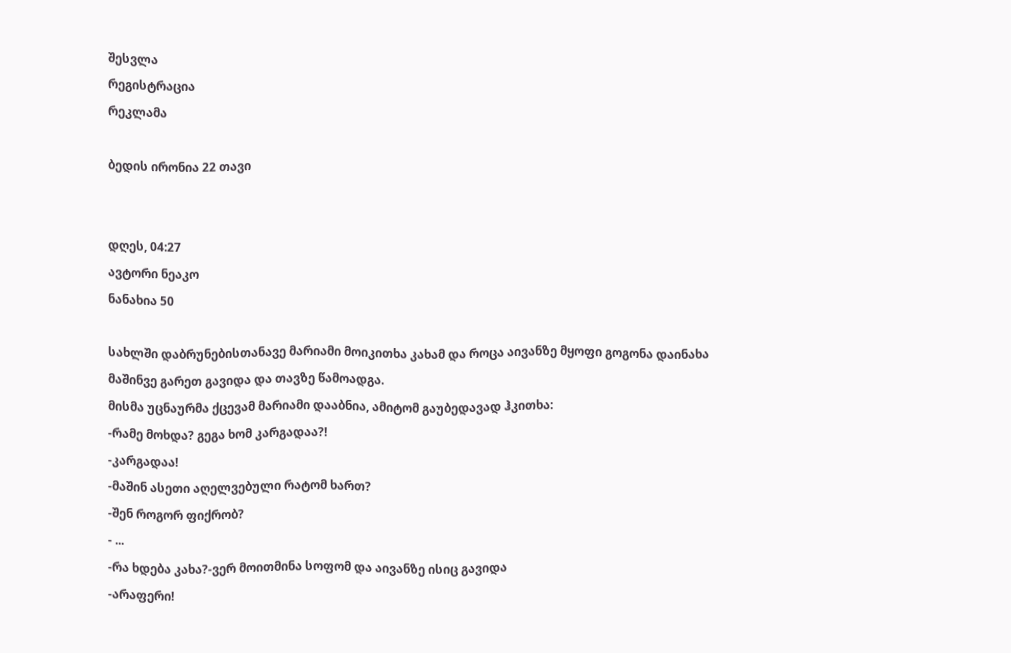შესვლა
რეგისტრაცია
რეკლამა

ბედის ირონია 22 თავი


დღეს, 04:27
ავტორი ნეაკო
ნანახია 50

სახლში დაბრუნებისთანავე მარიამი მოიკითხა კახამ და როცა აივანზე მყოფი გოგონა დაინახა მაშინვე გარეთ გავიდა და თავზე წამოადგა.
მისმა უცნაურმა ქცევამ მარიამი დააბნია, ამიტომ გაუბედავად ჰკითხა:
-რამე მოხდა? გეგა ხომ კარგადაა?!
-კარგადაა!
-მაშინ ასეთი აღელვებული რატომ ხართ?
-შენ როგორ ფიქრობ?
- ...
-რა ხდება კახა?-ვერ მოითმინა სოფომ და აივანზე ისიც გავიდა
-არაფერი!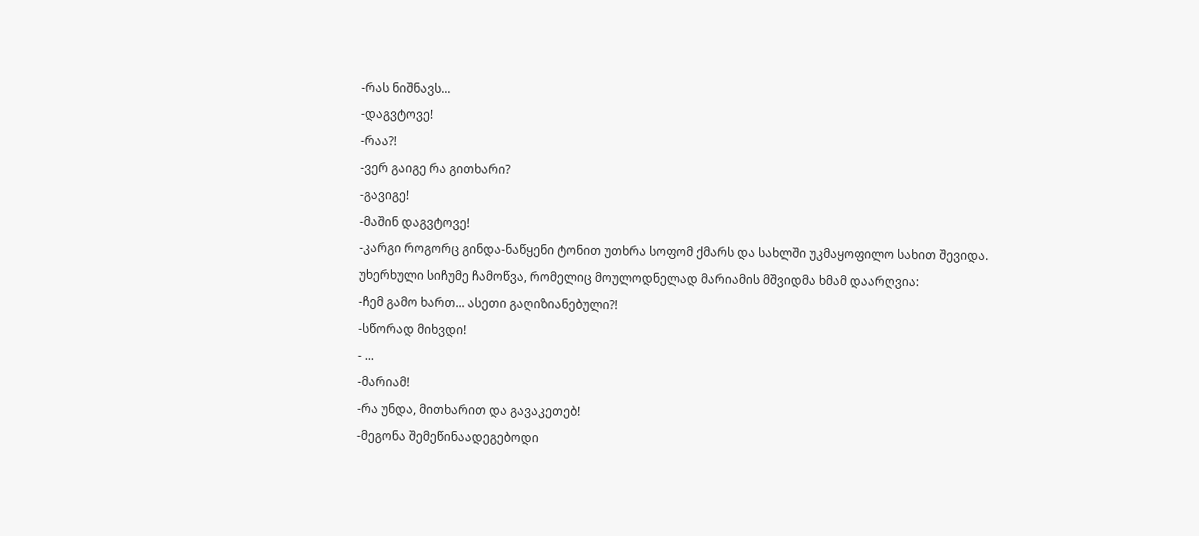-რას ნიშნავს...
-დაგვტოვე!
-რაა?!
-ვერ გაიგე რა გითხარი?
-გავიგე!
-მაშინ დაგვტოვე!
-კარგი როგორც გინდა-ნაწყენი ტონით უთხრა სოფომ ქმარს და სახლში უკმაყოფილო სახით შევიდა.
უხერხული სიჩუმე ჩამოწვა, რომელიც მოულოდნელად მარიამის მშვიდმა ხმამ დაარღვია:
-ჩემ გამო ხართ... ასეთი გაღიზიანებული?!
-სწორად მიხვდი!
- ...
-მარიამ!
-რა უნდა, მითხარით და გავაკეთებ!
-მეგონა შემეწინაადეგებოდი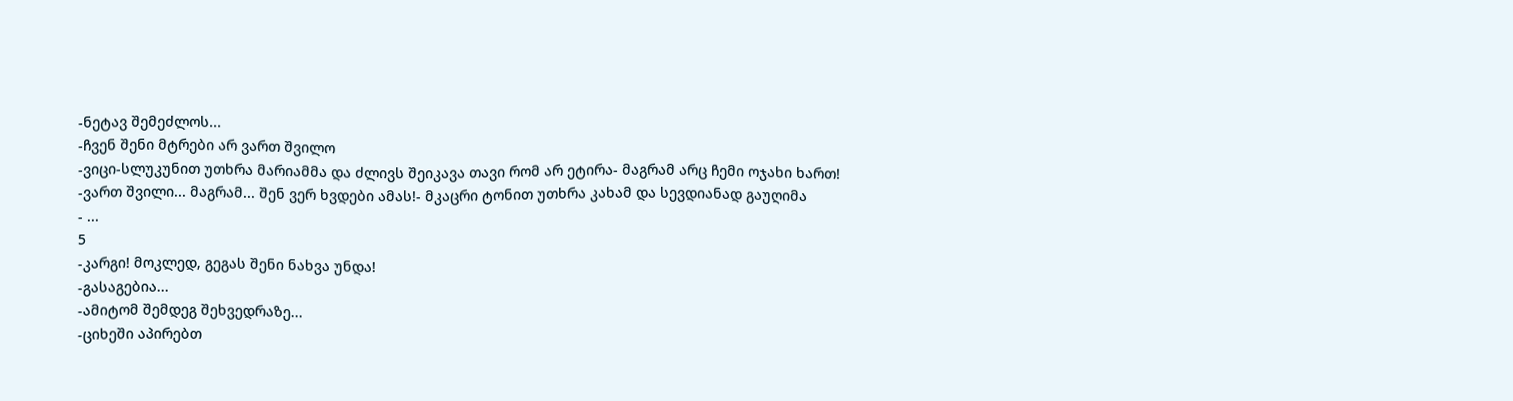-ნეტავ შემეძლოს...
-ჩვენ შენი მტრები არ ვართ შვილო
-ვიცი-სლუკუნით უთხრა მარიამმა და ძლივს შეიკავა თავი რომ არ ეტირა- მაგრამ არც ჩემი ოჯახი ხართ!
-ვართ შვილი... მაგრამ... შენ ვერ ხვდები ამას!- მკაცრი ტონით უთხრა კახამ და სევდიანად გაუღიმა
- ...
5
-კარგი! მოკლედ, გეგას შენი ნახვა უნდა!
-გასაგებია...
-ამიტომ შემდეგ შეხვედრაზე...
-ციხეში აპირებთ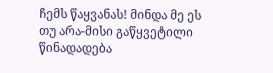ჩემს წაყვანას! მინდა მე ეს თუ არა-მისი გაწყვეტილი წინადადება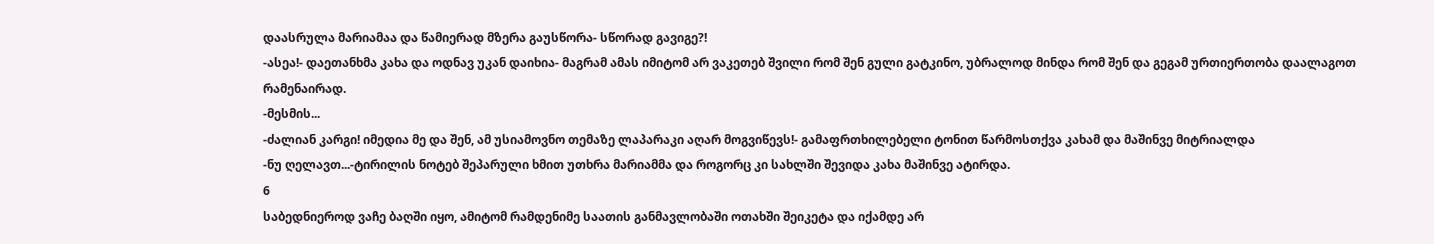დაასრულა მარიამაა და წამიერად მზერა გაუსწორა- სწორად გავიგე?!
-ასეა!- დაეთანხმა კახა და ოდნავ უკან დაიხია- მაგრამ ამას იმიტომ არ ვაკეთებ შვილი რომ შენ გული გატკინო, უბრალოდ მინდა რომ შენ და გეგამ ურთიერთობა დაალაგოთ რამენაირად.
-მესმის...
-ძალიან კარგი! იმედია მე და შენ, ამ უსიამოვნო თემაზე ლაპარაკი აღარ მოგვიწევს!- გამაფრთხილებელი ტონით წარმოსთქვა კახამ და მაშინვე მიტრიალდა
-ნუ ღელავთ...-ტირილის ნოტებ შეპარული ხმით უთხრა მარიამმა და როგორც კი სახლში შევიდა კახა მაშინვე ატირდა.
6
საბედნიეროდ ვაჩე ბაღში იყო, ამიტომ რამდენიმე საათის განმავლობაში ოთახში შეიკეტა და იქამდე არ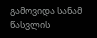გამოვიდა სანამ წასვლის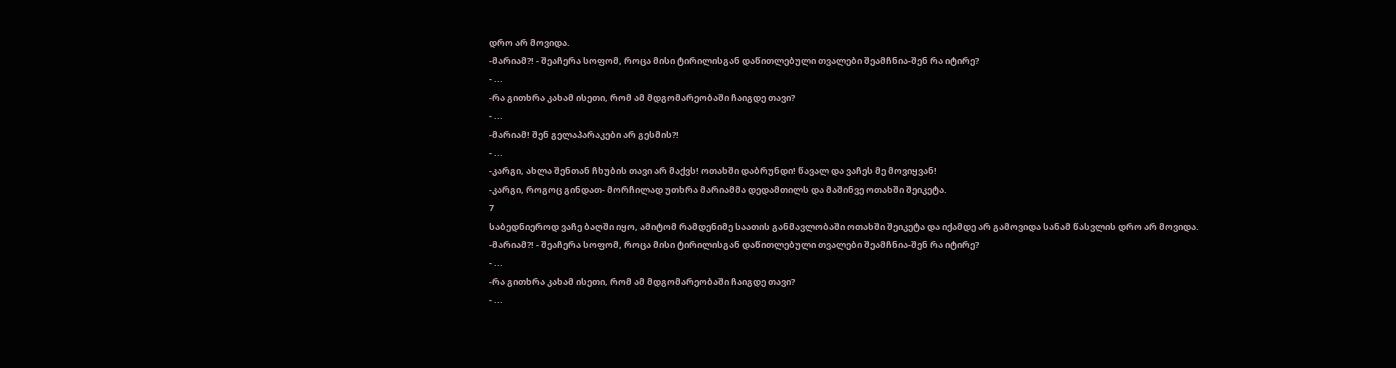დრო არ მოვიდა.
-მარიამ?! - შეაჩერა სოფომ, როცა მისი ტირილისგან დაწითლებული თვალები შეამჩნია-შენ რა იტირე?
- ...
-რა გითხრა კახამ ისეთი, რომ ამ მდგომარეობაში ჩაიგდე თავი?
- ...
-მარიამ! შენ გელაპარაკები არ გესმის?!
- ...
-კარგი, ახლა შენთან ჩხუბის თავი არ მაქვს! ოთახში დაბრუნდი! წავალ და ვაჩეს მე მოვიყვან!
-კარგი, როგოც გინდათ- მორჩილად უთხრა მარიამმა დედამთილს და მაშინვე ოთახში შეიკეტა.
7
საბედნიეროდ ვაჩე ბაღში იყო, ამიტომ რამდენიმე საათის განმავლობაში ოთახში შეიკეტა და იქამდე არ გამოვიდა სანამ წასვლის დრო არ მოვიდა.
-მარიამ?! - შეაჩერა სოფომ, როცა მისი ტირილისგან დაწითლებული თვალები შეამჩნია-შენ რა იტირე?
- ...
-რა გითხრა კახამ ისეთი, რომ ამ მდგომარეობაში ჩაიგდე თავი?
- ...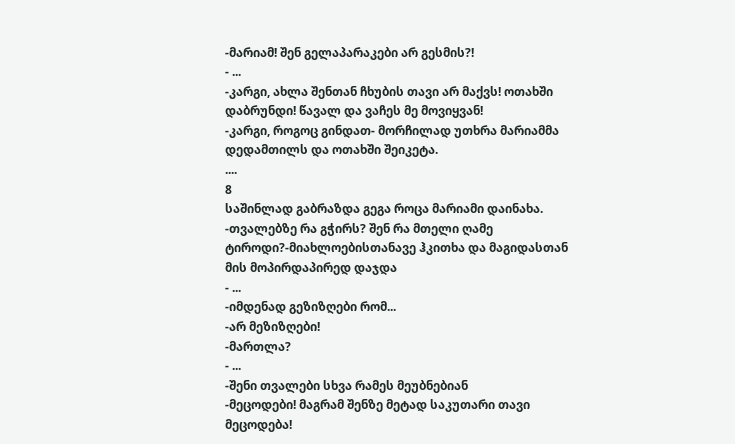-მარიამ! შენ გელაპარაკები არ გესმის?!
- ...
-კარგი, ახლა შენთან ჩხუბის თავი არ მაქვს! ოთახში დაბრუნდი! წავალ და ვაჩეს მე მოვიყვან!
-კარგი, როგოც გინდათ- მორჩილად უთხრა მარიამმა დედამთილს და ოთახში შეიკეტა.
....
8
საშინლად გაბრაზდა გეგა როცა მარიამი დაინახა.
-თვალებზე რა გჭირს? შენ რა მთელი ღამე ტიროდი?-მიახლოებისთანავე ჰკითხა და მაგიდასთან მის მოპირდაპირედ დაჯდა
- ...
-იმდენად გეზიზღები რომ...
-არ მეზიზღები!
-მართლა?
- ...
-შენი თვალები სხვა რამეს მეუბნებიან
-მეცოდები! მაგრამ შენზე მეტად საკუთარი თავი მეცოდება!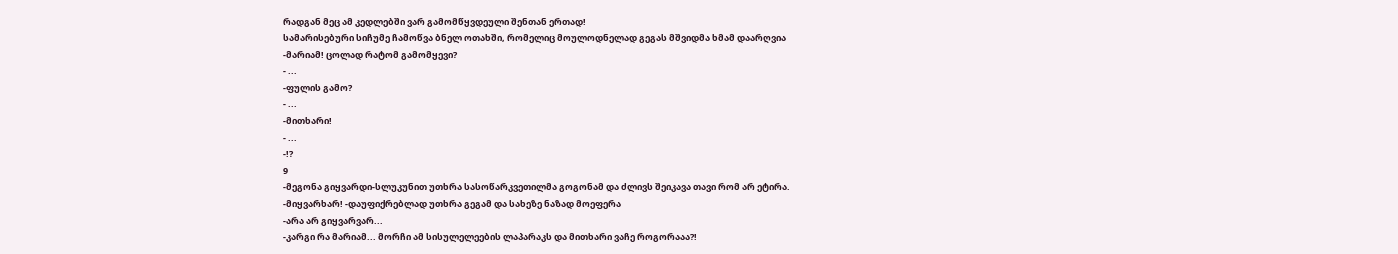რადგან მეც ამ კედლებში ვარ გამომწყვდეული შენთან ერთად!
სამარისებური სიჩუმე ჩამოწვა ბნელ ოთახში, რომელიც მოულოდნელად გეგას მშვიდმა ხმამ დაარღვია
-მარიამ! ცოლად რატომ გამომყევი?
- ...
-ფულის გამო?
- ...
-მითხარი!
- ...
-!?
9
-მეგონა გიყვარდი-სლუკუნით უთხრა სასოწარკვეთილმა გოგონამ და ძლივს შეიკავა თავი რომ არ ეტირა.
-მიყვარხარ! -დაუფიქრებლად უთხრა გეგამ და სახეზე ნაზად მოეფერა
-არა არ გიყვარვარ...
-კარგი რა მარიამ... მორჩი ამ სისულელეების ლაპარაკს და მითხარი ვაჩე როგორააა?!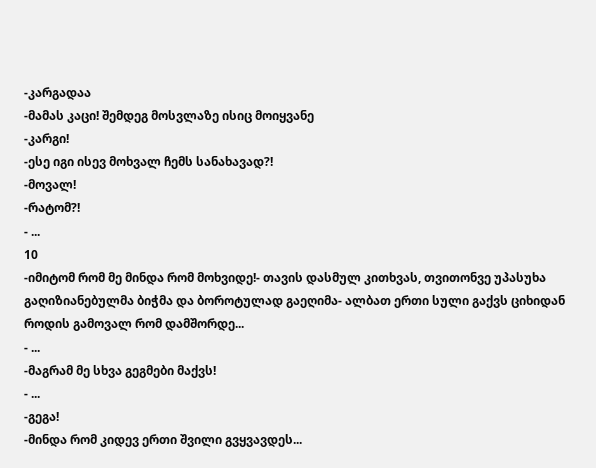-კარგადაა
-მამას კაცი! შემდეგ მოსვლაზე ისიც მოიყვანე
-კარგი!
-ესე იგი ისევ მოხვალ ჩემს სანახავად?!
-მოვალ!
-რატომ?!
- ...
10
-იმიტომ რომ მე მინდა რომ მოხვიდე!- თავის დასმულ კითხვას, თვითონვე უპასუხა გაღიზიანებულმა ბიჭმა და ბოროტულად გაეღიმა- ალბათ ერთი სული გაქვს ციხიდან როდის გამოვალ რომ დამშორდე...
- ...
-მაგრამ მე სხვა გეგმები მაქვს!
- ...
-გეგა!
-მინდა რომ კიდევ ერთი შვილი გვყვავდეს...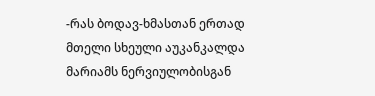-რას ბოდავ-ხმასთან ერთად მთელი სხეული აუკანკალდა მარიამს ნერვიულობისგან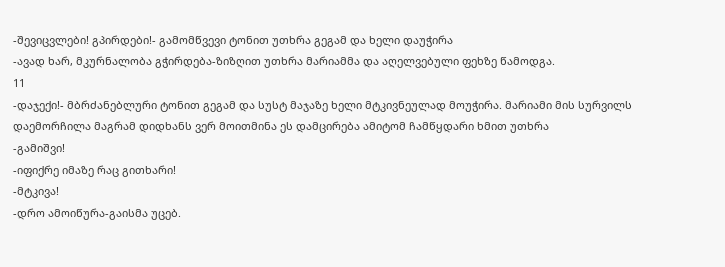-შევიცვლები! გპირდები!- გამომწვევი ტონით უთხრა გეგამ და ხელი დაუჭირა
-ავად ხარ, მკურნალობა გჭირდება-ზიზღით უთხრა მარიამმა და აღელვებული ფეხზე წამოდგა.
11
-დაჯექი!- მბრძანებლური ტონით გეგამ და სუსტ მაჯაზე ხელი მტკივნეულად მოუჭირა. მარიამი მის სურვილს დაემორჩილა მაგრამ დიდხანს ვერ მოითმინა ეს დამცირება ამიტომ ჩამწყდარი ხმით უთხრა
-გამიშვი!
-იფიქრე იმაზე რაც გითხარი!
-მტკივა!
-დრო ამოიწურა-გაისმა უცებ.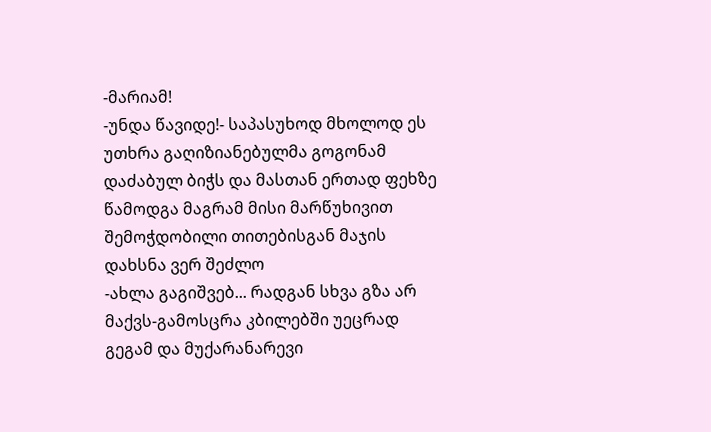-მარიამ!
-უნდა წავიდე!- საპასუხოდ მხოლოდ ეს უთხრა გაღიზიანებულმა გოგონამ დაძაბულ ბიჭს და მასთან ერთად ფეხზე წამოდგა მაგრამ მისი მარწუხივით შემოჭდობილი თითებისგან მაჯის დახსნა ვერ შეძლო
-ახლა გაგიშვებ... რადგან სხვა გზა არ მაქვს-გამოსცრა კბილებში უეცრად გეგამ და მუქარანარევი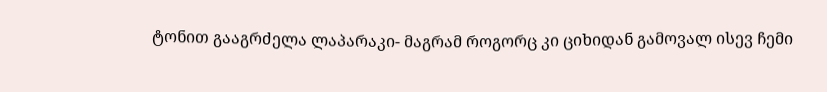ტონით გააგრძელა ლაპარაკი- მაგრამ როგორც კი ციხიდან გამოვალ ისევ ჩემი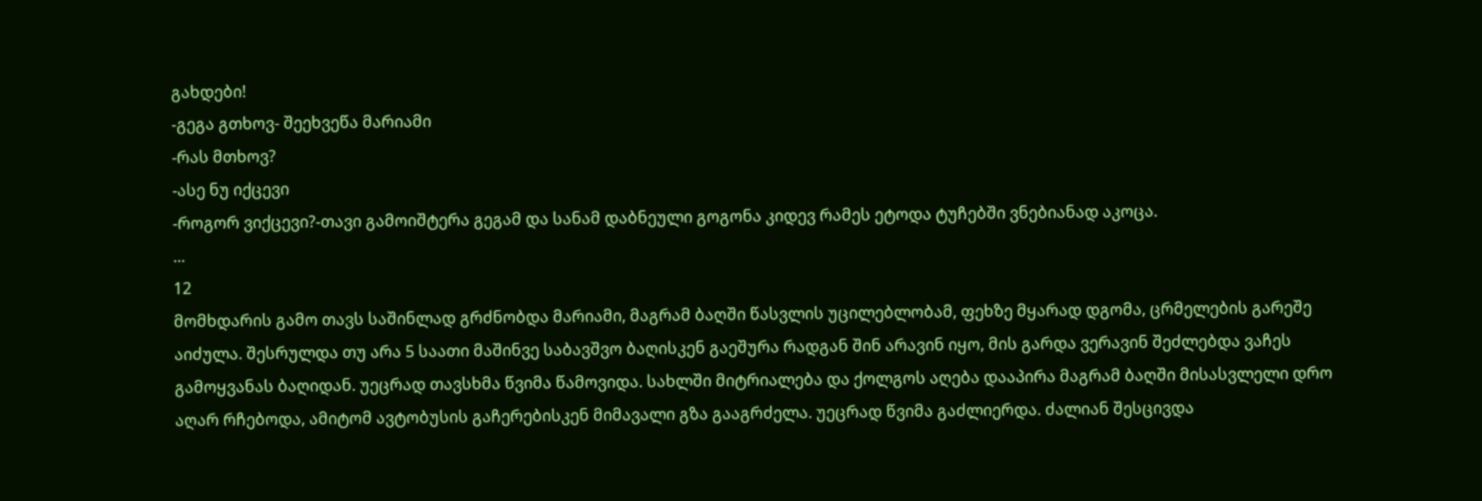გახდები!
-გეგა გთხოვ- შეეხვეწა მარიამი
-რას მთხოვ?
-ასე ნუ იქცევი
-როგორ ვიქცევი?-თავი გამოიშტერა გეგამ და სანამ დაბნეული გოგონა კიდევ რამეს ეტოდა ტუჩებში ვნებიანად აკოცა.
...
12
მომხდარის გამო თავს საშინლად გრძნობდა მარიამი, მაგრამ ბაღში წასვლის უცილებლობამ, ფეხზე მყარად დგომა, ცრმელების გარეშე აიძულა. შესრულდა თუ არა 5 საათი მაშინვე საბავშვო ბაღისკენ გაეშურა რადგან შინ არავინ იყო, მის გარდა ვერავინ შეძლებდა ვაჩეს გამოყვანას ბაღიდან. უეცრად თავსხმა წვიმა წამოვიდა. სახლში მიტრიალება და ქოლგოს აღება დააპირა მაგრამ ბაღში მისასვლელი დრო აღარ რჩებოდა, ამიტომ ავტობუსის გაჩერებისკენ მიმავალი გზა გააგრძელა. უეცრად წვიმა გაძლიერდა. ძალიან შესცივდა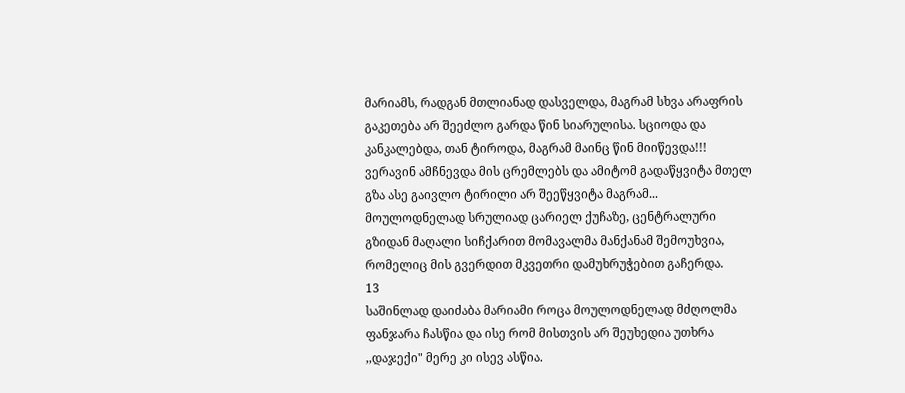მარიამს, რადგან მთლიანად დასველდა, მაგრამ სხვა არაფრის გაკეთება არ შეეძლო გარდა წინ სიარულისა. სციოდა და კანკალებდა, თან ტიროდა, მაგრამ მაინც წინ მიიწევდა!!! ვერავინ ამჩნევდა მის ცრემლებს და ამიტომ გადაწყვიტა მთელ გზა ასე გაივლო ტირილი არ შეეწყვიტა მაგრამ... მოულოდნელად სრულიად ცარიელ ქუჩაზე, ცენტრალური გზიდან მაღალი სიჩქარით მომავალმა მანქანამ შემოუხვია, რომელიც მის გვერდით მკვეთრი დამუხრუჭებით გაჩერდა.
13
საშინლად დაიძაბა მარიამი როცა მოულოდნელად მძღოლმა ფანჯარა ჩასწია და ისე რომ მისთვის არ შეუხედია უთხრა ,,დაჯექი" მერე კი ისევ ასწია.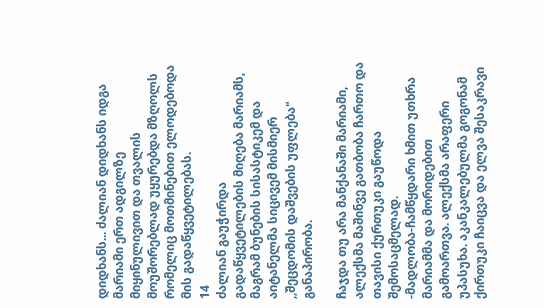დიდხანს... ძალიან დიდხანს იდგა მარიამი ერთ ადგილზე მიყინულივით და თვალის მოუშორებლად უყურებდა მზღოლს რომელიც მოთმინებით ელოდებოდა მის გადაწყვეტილებას.
14
ძალიან გაუჭირდა გადაწყვეტილების მიღება მარიამს, მაგრამ ბუნების სისასტიკემ და აიტანელმა სიცივემ მისმიერ ,,შეცდომის დაშვების უფლება" განაპირობა.

ჩაჯდა თუ არა მანქანაში მარიამი, ალექსმა მაშინვე გათბობა ჩართო და თავისი ქურთუკი გაუწოდა შემოსაცმელად.
-მადლობა-ჩამწყდარი ხმით უთხრა მარიამმა და მორიდებით გამოართვა. ალექსმა არაფერი უპასუხა. აკანკალებულმა გოგონამ ქირთუკი ჩაიცვა და ელვა შესაკრავი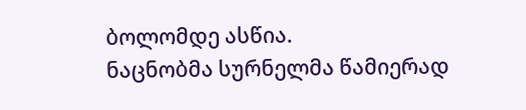ბოლომდე ასწია.
ნაცნობმა სურნელმა წამიერად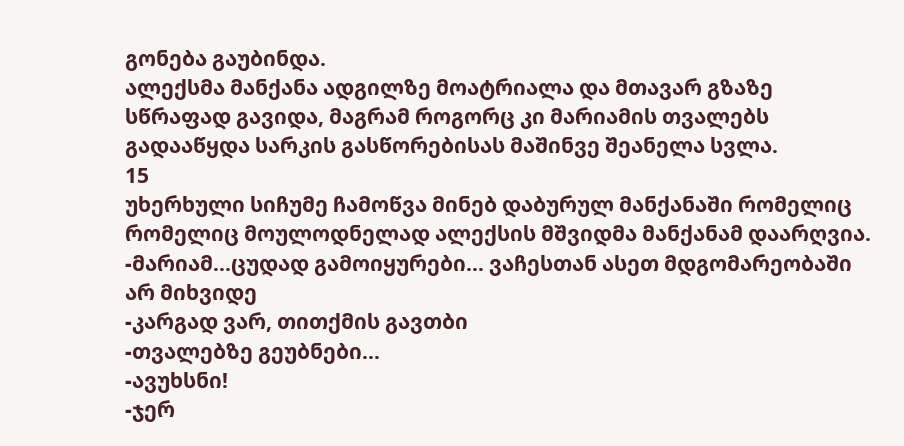გონება გაუბინდა.
ალექსმა მანქანა ადგილზე მოატრიალა და მთავარ გზაზე სწრაფად გავიდა, მაგრამ როგორც კი მარიამის თვალებს გადააწყდა სარკის გასწორებისას მაშინვე შეანელა სვლა.
15
უხერხული სიჩუმე ჩამოწვა მინებ დაბურულ მანქანაში რომელიც რომელიც მოულოდნელად ალექსის მშვიდმა მანქანამ დაარღვია.
-მარიამ...ცუდად გამოიყურები... ვაჩესთან ასეთ მდგომარეობაში არ მიხვიდე
-კარგად ვარ, თითქმის გავთბი
-თვალებზე გეუბნები...
-ავუხსნი!
-ჯერ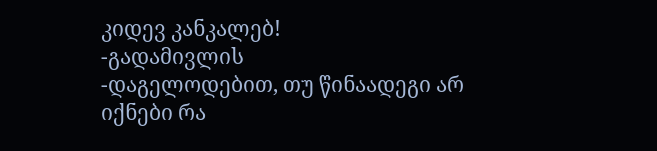კიდევ კანკალებ!
-გადამივლის
-დაგელოდებით, თუ წინაადეგი არ იქნები რა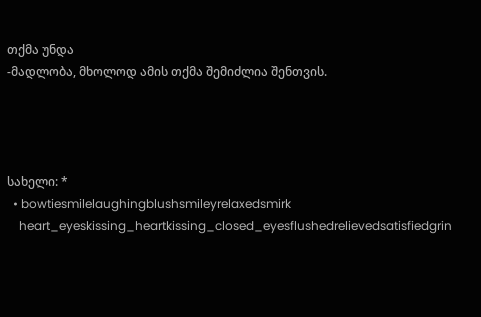თქმა უნდა
-მადლობა, მხოლოდ ამის თქმა შემიძლია შენთვის.




სახელი: *
  • bowtiesmilelaughingblushsmileyrelaxedsmirk
    heart_eyeskissing_heartkissing_closed_eyesflushedrelievedsatisfiedgrin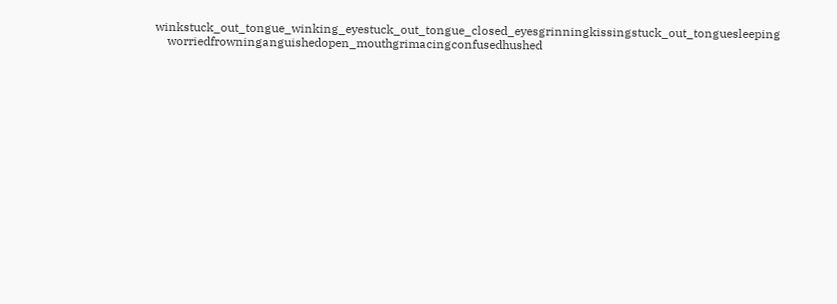winkstuck_out_tongue_winking_eyestuck_out_tongue_closed_eyesgrinningkissingstuck_out_tonguesleeping
    worriedfrowninganguishedopen_mouthgrimacingconfusedhushed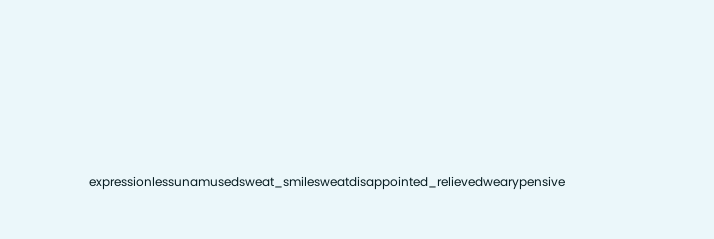expressionlessunamusedsweat_smilesweatdisappointed_relievedwearypensive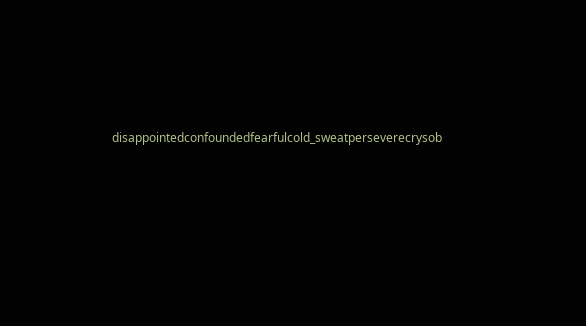disappointedconfoundedfearfulcold_sweatperseverecrysob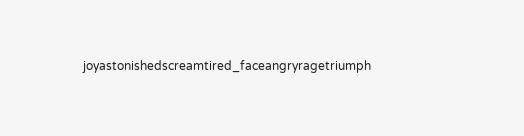joyastonishedscreamtired_faceangryragetriumph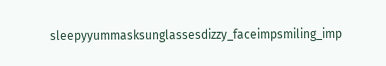sleepyyummasksunglassesdizzy_faceimpsmiling_imp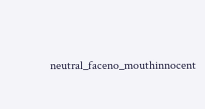neutral_faceno_mouthinnocent